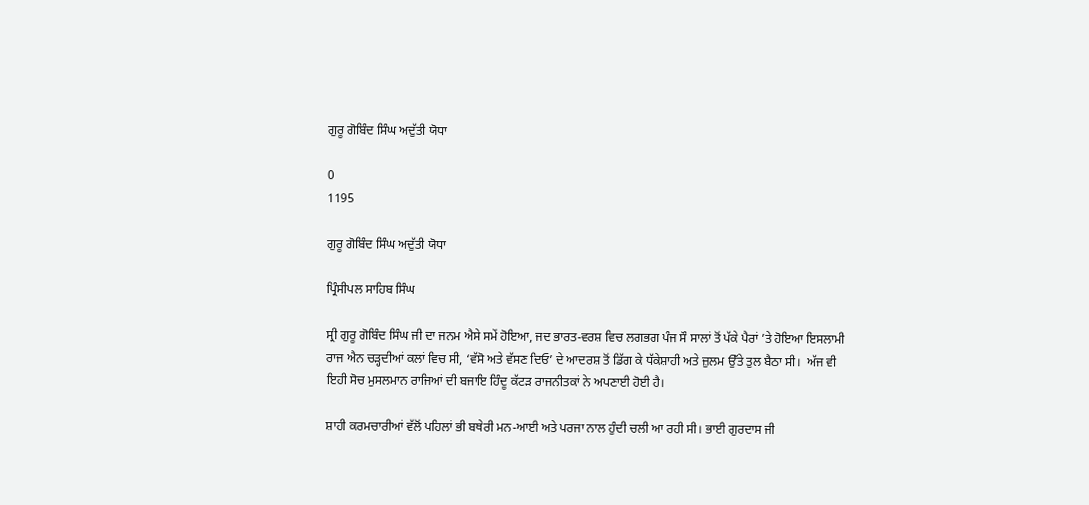ਗੁਰੂ ਗੋਬਿੰਦ ਸਿੰਘ ਅਦੁੱਤੀ ਯੋਧਾ

0
1195

ਗੁਰੂ ਗੋਬਿੰਦ ਸਿੰਘ ਅਦੁੱਤੀ ਯੋਧਾ

ਪ੍ਰਿੰਸੀਪਲ ਸਾਹਿਬ ਸਿੰਘ

ਸ੍ਰੀ ਗੁਰੂ ਗੋਬਿੰਦ ਸਿੰਘ ਜੀ ਦਾ ਜਨਮ ਐਸੇ ਸਮੇਂ ਹੋਇਆ, ਜਦ ਭਾਰਤ-ਵਰਸ਼ ਵਿਚ ਲਗਭਗ ਪੰਜ ਸੌ ਸਾਲਾਂ ਤੋਂ ਪੱਕੇ ਪੈਰਾਂ ’ਤੇ ਹੋਇਆ ਇਸਲਾਮੀ ਰਾਜ ਐਨ ਚੜ੍ਹਦੀਆਂ ਕਲਾਂ ਵਿਚ ਸੀ, ‘ਵੱਸੋ ਅਤੇ ਵੱਸਣ ਦਿਓ’ ਦੇ ਆਦਰਸ਼ ਤੋਂ ਡਿੱਗ ਕੇ ਧੱਕੇਸ਼ਾਹੀ ਅਤੇ ਜ਼ੁਲਮ ਉੱਤੇ ਤੁਲ ਬੈਠਾ ਸੀ।  ਅੱਜ ਵੀ ਇਹੀ ਸੋਚ ਮੁਸਲਮਾਨ ਰਾਜਿਆਂ ਦੀ ਬਜਾਇ ਹਿੰਦੂ ਕੱਟੜ ਰਾਜਨੀਤਕਾਂ ਨੇ ਅਪਣਾਈ ਹੋਈ ਹੈ।

ਸ਼ਾਹੀ ਕਰਮਚਾਰੀਆਂ ਵੱਲੋਂ ਪਹਿਲਾਂ ਭੀ ਬਥੇਰੀ ਮਨ-ਆਈ ਅਤੇ ਪਰਜਾ ਨਾਲ ਹੁੰਦੀ ਚਲੀ ਆ ਰਹੀ ਸੀ। ਭਾਈ ਗੁਰਦਾਸ ਜੀ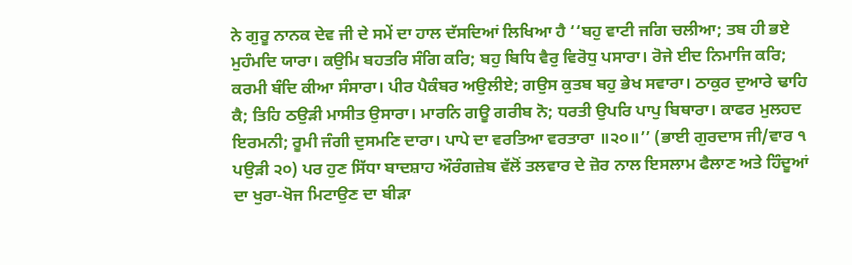ਨੇ ਗੁਰੂ ਨਾਨਕ ਦੇਵ ਜੀ ਦੇ ਸਮੇਂ ਦਾ ਹਾਲ ਦੱਸਦਿਆਂ ਲਿਖਿਆ ਹੈ ‘‘ਬਹੁ ਵਾਟੀ ਜਗਿ ਚਲੀਆ; ਤਬ ਹੀ ਭਏ ਮੁਹੰਮਦਿ ਯਾਰਾ। ਕਉਮਿ ਬਹਤਰਿ ਸੰਗਿ ਕਰਿ; ਬਹੁ ਬਿਧਿ ਵੈਰੁ ਵਿਰੋਧੁ ਪਸਾਰਾ। ਰੋਜੇ ਈਦ ਨਿਮਾਜਿ ਕਰਿ; ਕਰਮੀ ਬੰਦਿ ਕੀਆ ਸੰਸਾਰਾ। ਪੀਰ ਪੈਕੰਬਰ ਅਉਲੀਏ; ਗਉਸ ਕੁਤਬ ਬਹੁ ਭੇਖ ਸਵਾਰਾ। ਠਾਕੁਰ ਦੁਆਰੇ ਢਾਹਿ ਕੈ; ਤਿਹਿ ਠਉੜੀ ਮਾਸੀਤ ਉਸਾਰਾ। ਮਾਰਨਿ ਗਊ ਗਰੀਬ ਨੋ; ਧਰਤੀ ਉਪਰਿ ਪਾਪੁ ਬਿਥਾਰਾ। ਕਾਫਰ ਮੁਲਹਦ ਇਰਮਨੀ; ਰੂਮੀ ਜੰਗੀ ਦੁਸਮਣਿ ਦਾਰਾ। ਪਾਪੇ ਦਾ ਵਰਤਿਆ ਵਰਤਾਰਾ ॥੨੦॥’’ (ਭਾਈ ਗੁਰਦਾਸ ਜੀ/ਵਾਰ ੧ ਪਉੜੀ ੨੦) ਪਰ ਹੁਣ ਸਿੱਧਾ ਬਾਦਸ਼ਾਹ ਔਰੰਗਜ਼ੇਬ ਵੱਲੋਂ ਤਲਵਾਰ ਦੇ ਜ਼ੋਰ ਨਾਲ ਇਸਲਾਮ ਫੈਲਾਣ ਅਤੇ ਹਿੰਦੂਆਂ ਦਾ ਖੁਰਾ-ਖੋਜ ਮਿਟਾਉਣ ਦਾ ਬੀੜਾ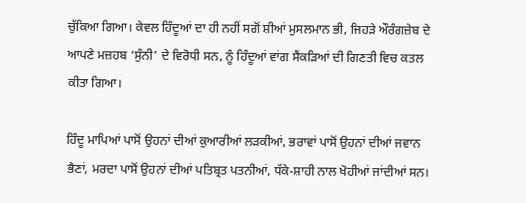ਚੁੱਕਿਆ ਗਿਆ। ਕੇਵਲ ਹਿੰਦੂਆਂ ਦਾ ਹੀ ਨਹੀਂ ਸਗੋਂ ਸ਼ੀਆਂ ਮੁਸਲਮਾਨ ਭੀ, ਜਿਹੜੇ ਔਰੰਗਜ਼ੇਬ ਦੇ ਆਪਣੇ ਮਜ਼ਹਬ ‘ਸੁੰਨੀ’ ਦੇ ਵਿਰੋਧੀ ਸਨ, ਨੂੰ ਹਿੰਦੂਆਂ ਵਾਂਗ ਸੈਂਕੜਿਆਂ ਦੀ ਗਿਣਤੀ ਵਿਚ ਕਤਲ ਕੀਤਾ ਗਿਆ।

ਹਿੰਦੂ ਮਾਪਿਆਂ ਪਾਸੋਂ ਉਹਨਾਂ ਦੀਆਂ ਕੁਆਰੀਆਂ ਲੜਕੀਆਂ, ਭਰਾਵਾਂ ਪਾਸੋਂ ਉਹਨਾਂ ਦੀਆਂ ਜਵਾਨ ਭੈਣਾਂ, ਮਰਦਾ ਪਾਸੋਂ ਉਹਨਾਂ ਦੀਆਂ ਪਤਿਬ੍ਰਤ ਪਤਨੀਆਂ, ਧੱਕੇ-ਸ਼ਾਹੀ ਨਾਲ ਖੋਹੀਆਂ ਜਾਂਦੀਆਂ ਸਨ।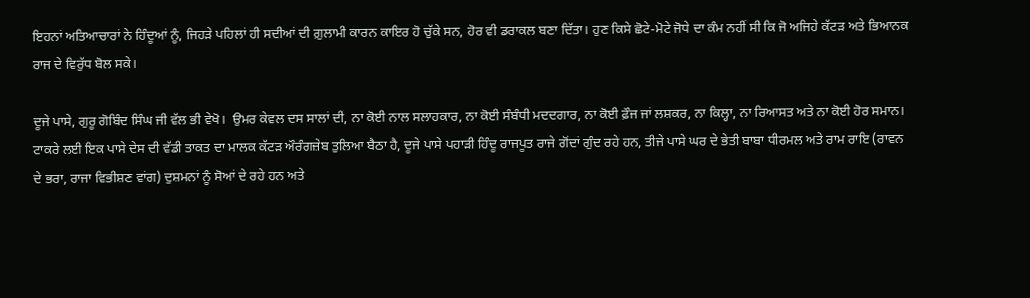ਇਹਨਾਂ ਅਤਿਆਚਾਰਾਂ ਨੇ ਹਿੰਦੂਆਂ ਨੂੰ, ਜਿਹੜੇ ਪਹਿਲਾਂ ਹੀ ਸਦੀਆਂ ਦੀ ਗ਼ੁਲਾਮੀ ਕਾਰਨ ਕਾਇਰ ਹੋ ਚੁੱਕੇ ਸਨ, ਹੋਰ ਵੀ ਡਰਾਕਲ ਬਣਾ ਦਿੱਤਾ। ਹੁਣ ਕਿਸੇ ਛੋਟੇ-ਮੋਟੇ ਜੋਧੇ ਦਾ ਕੰਮ ਨਹੀਂ ਸੀ ਕਿ ਜੋ ਅਜਿਹੇ ਕੱਟੜ ਅਤੇ ਭਿਆਨਕ ਰਾਜ ਦੇ ਵਿਰੁੱਧ ਬੋਲ ਸਕੇ।

ਦੂਜੇ ਪਾਸੇ, ਗੁਰੂ ਗੋਬਿੰਦ ਸਿੰਘ ਜੀ ਵੱਲ ਭੀ ਵੇਖੋ।  ਉਮਰ ਕੇਵਲ ਦਸ ਸਾਲਾਂ ਦੀ, ਨਾ ਕੋਈ ਨਾਲ ਸਲਾਹਕਾਰ, ਨਾ ਕੋਈ ਸੰਬੰਧੀ ਮਦਦਗਾਰ, ਨਾ ਕੋਈ ਫ਼ੌਜ ਜਾਂ ਲਸ਼ਕਰ, ਨਾ ਕਿਲ੍ਹਾ, ਨਾ ਰਿਆਸਤ ਅਤੇ ਨਾ ਕੋਈ ਹੋਰ ਸਮਾਨ।  ਟਾਕਰੇ ਲਈ ਇਕ ਪਾਸੇ ਦੇਸ ਦੀ ਵੱਡੀ ਤਾਕਤ ਦਾ ਮਾਲਕ ਕੱਟੜ ਔਰੰਗਜ਼ੇਬ ਤੁਲਿਆ ਬੈਠਾ ਹੈ, ਦੂਜੇ ਪਾਸੇ ਪਹਾੜੀ ਹਿੰਦੂ ਰਾਜਪੂਤ ਰਾਜੇ ਗੋਂਦਾਂ ਗੁੰਦ ਰਹੇ ਹਨ, ਤੀਜੇ ਪਾਸੇ ਘਰ ਦੇ ਭੇਤੀ ਬਾਬਾ ਧੀਰਮਲ ਅਤੇ ਰਾਮ ਰਾਇ (ਰਾਵਨ ਦੇ ਭਰਾ, ਰਾਜਾ ਵਿਭੀਸ਼ਣ ਵਾਂਗ) ਦੁਸ਼ਮਨਾਂ ਨੂੰ ਸੋਆਂ ਦੇ ਰਹੇ ਹਨ ਅਤੇ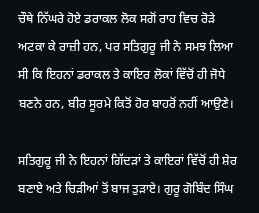ਚੌਥੇ ਨਿੱਘਰੇ ਹੋਏ ਡਰਾਕਲ ਲੋਕ ਸਗੋਂ ਰਾਹ ਵਿਚ ਰੋੜੇ ਅਟਕਾ ਕੇ ਰਾਜ਼ੀ ਹਨ, ਪਰ ਸਤਿਗੁਰੂ ਜੀ ਨੇ ਸਮਝ ਲਿਆ ਸੀ ਕਿ ਇਹਨਾਂ ਡਰਾਕਲ ਤੇ ਕਾਇਰ ਲੋਕਾਂ ਵਿੱਚੋਂ ਹੀ ਜੋਧੇ ਬਣਨੇ ਹਨ, ਬੀਰ ਸੂਰਮੇ ਕਿਤੋਂ ਹੋਰ ਬਾਹਰੋਂ ਨਹੀਂ ਆਉਣੇ।

ਸਤਿਗੁਰੂ ਜੀ ਨੇ ਇਹਨਾਂ ਗਿੱਦੜਾਂ ਤੇ ਕਾਇਰਾਂ ਵਿੱਚੋਂ ਹੀ ਸ਼ੇਰ ਬਣਾਏ ਅਤੇ ਚਿੜੀਆਂ ਤੋਂ ਬਾਜ ਤੁੜਾਏ। ਗੁਰੂ ਗੋਬਿੰਦ ਸਿੰਘ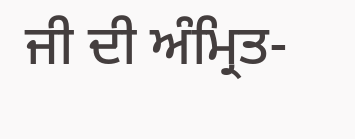ਜੀ ਦੀ ਅੰਮ੍ਰਿਤ-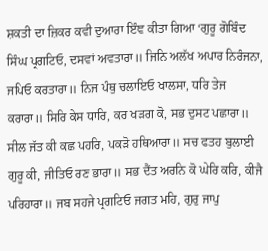ਸ਼ਕਤੀ ਦਾ ਜ਼ਿਕਰ ਕਵੀ ਦੁਆਰਾ ਇੰਞ ਕੀਤਾ ਗਿਆ ‘ਗੁਰੂ ਗੋਬਿੰਦ ਸਿੰਘ ਪ੍ਰਗਟਿਓ, ਦਸਵਾਂ ਅਵਤਾਰਾ॥ ਜਿਨਿ ਅਲੱਖ ਅਪਾਰ ਨਿਰੰਜਨਾ, ਜਪਿਓ ਕਰਤਾਰਾ॥ ਨਿਜ ਪੰਥੁ ਚਲਾਇਓ ਖਾਲਸਾ, ਧਰਿ ਤੇਜ ਕਰਾਰਾ॥ ਸਿਰਿ ਕੇਸ ਧਾਰਿ, ਕਰ ਖੜਗ ਕੋ, ਸਭ ਦੁਸਟ ਪਛਾਰਾ॥ ਸੀਲ ਜੱਤ ਕੀ ਕਛ ਪਹਰਿ, ਪਕੜੋ ਹਥਿਆਰਾ॥ ਸਚ ਫਤਹ ਬੁਲਾਈ ਗੁਰੂ ਕੀ, ਜੀਤਿਓ ਰਣ ਭਾਰਾ॥ ਸਭ ਦੈਂਤ ਅਰਨਿ ਕੋ ਘੇਰਿ ਕਰਿ, ਕੀਜੈ ਪਰਿਹਾਰਾ॥ ਜਬ ਸਹਜੇ ਪ੍ਰਗਟਿਓ ਜਗਤ ਮਹਿ, ਗੁਰੁ ਜਾਪੁ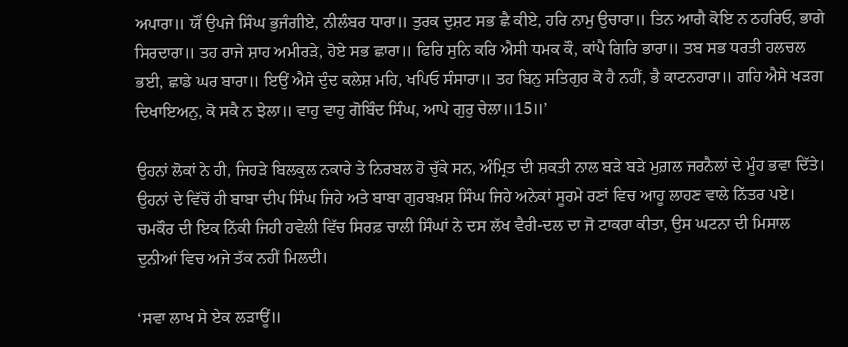ਅਪਾਰਾ॥ ਯੌਂ ਉਪਜੇ ਸਿੰਘ ਭੁਜੰਗੀਏ, ਨੀਲੰਬਰ ਧਾਰਾ॥ ਤੁਰਕ ਦੁਸ਼ਟ ਸਭ ਛੈ ਕੀਏ, ਹਰਿ ਨਾਮੁ ਉਚਾਰਾ॥ ਤਿਨ ਆਗੈ ਕੋਇ ਨ ਠਹਰਿਓ, ਭਾਗੇ ਸਿਰਦਾਰਾ॥ ਤਹ ਰਾਜੇ ਸ਼ਾਹ ਅਮੀਰੜੇ, ਹੋਏ ਸਭ ਛਾਰਾ॥ ਫਿਰਿ ਸੁਨਿ ਕਰਿ ਐਸੀ ਧਮਕ ਕੌ, ਕਾਂਪੈ ਗਿਰਿ ਭਾਰਾ॥ ਤਬ ਸਭ ਧਰਤੀ ਹਲਚਲ ਭਈ, ਛਾਡੇ ਘਰ ਬਾਰਾ॥ ਇਉਂ ਐਸੇ ਦੁੰਦ ਕਲੇਸ਼ ਮਹਿ, ਖਪਿਓ ਸੰਸਾਰਾ॥ ਤਹ ਬਿਨੁ ਸਤਿਗੁਰ ਕੋ ਹੈ ਨਹੀਂ, ਭੈ ਕਾਟਨਹਾਰਾ॥ ਗਹਿ ਐਸੇ ਖੜਗ ਦਿਖਾਇਅਨੁ, ਕੋ ਸਕੈ ਨ ਝੇਲਾ॥ ਵਾਹੁ ਵਾਹੁ ਗੋਬਿੰਦ ਸਿੰਘ, ਆਪੇ ਗੁਰੁ ਚੇਲਾ॥15॥’

ਉਹਨਾਂ ਲੋਕਾਂ ਨੇ ਹੀ, ਜਿਹੜੇ ਬਿਲਕੁਲ ਨਕਾਰੇ ਤੇ ਨਿਰਬਲ ਹੋ ਚੁੱਕੇ ਸਨ, ਅੰਮ੍ਰਿਤ ਦੀ ਸ਼ਕਤੀ ਨਾਲ ਬੜੇ ਬੜੇ ਮੁਗ਼ਲ ਜਰਨੈਲਾਂ ਦੇ ਮੂੰਹ ਭਵਾ ਦਿੱਤੇ।  ਉਹਨਾਂ ਦੇ ਵਿੱਚੋਂ ਹੀ ਬਾਬਾ ਦੀਪ ਸਿੰਘ ਜਿਹੇ ਅਤੇ ਬਾਬਾ ਗੁਰਬਖ਼ਸ਼ ਸਿੰਘ ਜਿਹੇ ਅਨੇਕਾਂ ਸੂਰਮੇ ਰਣਾਂ ਵਿਚ ਆਹੂ ਲਾਹਣ ਵਾਲੇ ਨਿੱਤਰ ਪਏ। ਚਮਕੌਰ ਦੀ ਇਕ ਨਿੱਕੀ ਜਿਹੀ ਹਵੇਲੀ ਵਿੱਚ ਸਿਰਫ਼ ਚਾਲੀ ਸਿੰਘਾਂ ਨੇ ਦਸ ਲੱਖ ਵੈਰੀ-ਦਲ ਦਾ ਜੋ ਟਾਕਰਾ ਕੀਤਾ, ਉਸ ਘਟਨਾ ਦੀ ਮਿਸਾਲ ਦੁਨੀਆਂ ਵਿਚ ਅਜੇ ਤੱਕ ਨਹੀਂ ਮਿਲਦੀ।

‘ਸਵਾ ਲਾਖ ਸੇ ਏਕ ਲੜਾਊਂ॥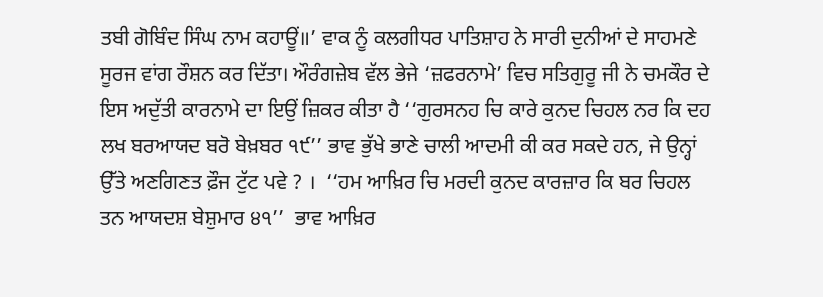ਤਬੀ ਗੋਬਿੰਦ ਸਿੰਘ ਨਾਮ ਕਹਾਊਂ॥’ ਵਾਕ ਨੂੰ ਕਲਗੀਧਰ ਪਾਤਿਸ਼ਾਹ ਨੇ ਸਾਰੀ ਦੁਨੀਆਂ ਦੇ ਸਾਹਮਣੇ ਸੂਰਜ ਵਾਂਗ ਰੌਸ਼ਨ ਕਰ ਦਿੱਤਾ। ਔਰੰਗਜ਼ੇਬ ਵੱਲ ਭੇਜੇ ‘ਜ਼ਫਰਨਾਮੇ’ ਵਿਚ ਸਤਿਗੁਰੂ ਜੀ ਨੇ ਚਮਕੌਰ ਦੇ ਇਸ ਅਦੁੱਤੀ ਕਾਰਨਾਮੇ ਦਾ ਇਉਂ ਜ਼ਿਕਰ ਕੀਤਾ ਹੈ ‘‘ਗੁਰਸਨਹ ਚਿ ਕਾਰੇ ਕੁਨਦ ਚਿਹਲ ਨਰ ਕਿ ਦਹ ਲਖ ਬਰਆਯਦ ਬਰੋ ਬੇਖ਼ਬਰ ੧੯’’ ਭਾਵ ਭੁੱਖੇ ਭਾਣੇ ਚਾਲੀ ਆਦਮੀ ਕੀ ਕਰ ਸਕਦੇ ਹਨ, ਜੇ ਉਨ੍ਹਾਂ ਉੱਤੇ ਅਣਗਿਣਤ ਫ਼ੌਜ ਟੁੱਟ ਪਵੇ ? ।  ‘‘ਹਮ ਆਖ਼ਿਰ ਚਿ ਮਰਦੀ ਕੁਨਦ ਕਾਰਜ਼ਾਰ ਕਿ ਬਰ ਚਿਹਲ ਤਨ ਆਯਦਸ਼ ਬੇਸ਼ੁਮਾਰ ੪੧’’  ਭਾਵ ਆਖ਼ਿਰ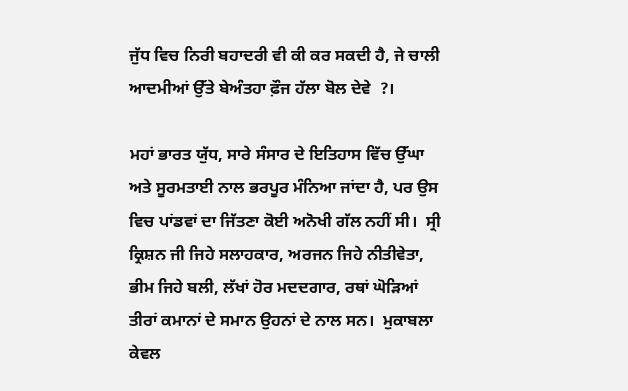ਜੁੱਧ ਵਿਚ ਨਿਰੀ ਬਹਾਦਰੀ ਵੀ ਕੀ ਕਰ ਸਕਦੀ ਹੈ, ਜੇ ਚਾਲੀ ਆਦਮੀਆਂ ਉੱਤੇ ਬੇਅੰਤਹਾ ਫ਼ੌਜ ਹੱਲਾ ਬੋਲ ਦੇਵੇ  ?।

ਮਹਾਂ ਭਾਰਤ ਯੁੱਧ, ਸਾਰੇ ਸੰਸਾਰ ਦੇ ਇਤਿਹਾਸ ਵਿੱਚ ਉੱਘਾ ਅਤੇ ਸੂਰਮਤਾਈ ਨਾਲ ਭਰਪੂਰ ਮੰਨਿਆ ਜਾਂਦਾ ਹੈ, ਪਰ ਉਸ ਵਿਚ ਪਾਂਡਵਾਂ ਦਾ ਜਿੱਤਣਾ ਕੋਈ ਅਨੋਖੀ ਗੱਲ ਨਹੀਂ ਸੀ।  ਸ੍ਰੀ ਕ੍ਰਿਸ਼ਨ ਜੀ ਜਿਹੇ ਸਲਾਹਕਾਰ, ਅਰਜਨ ਜਿਹੇ ਨੀਤੀਵੇਤਾ, ਭੀਮ ਜਿਹੇ ਬਲੀ, ਲੱਖਾਂ ਹੋਰ ਮਦਦਗਾਰ, ਰਥਾਂ ਘੋੜਿਆਂ ਤੀਰਾਂ ਕਮਾਨਾਂ ਦੇ ਸਮਾਨ ਉਹਨਾਂ ਦੇ ਨਾਲ ਸਨ।  ਮੁਕਾਬਲਾ ਕੇਵਲ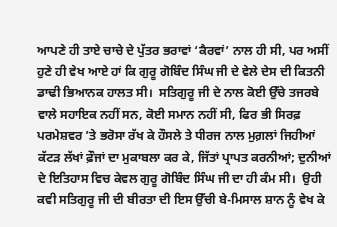ਆਪਣੇ ਹੀ ਤਾਏ ਚਾਚੇ ਦੇ ਪੁੱਤਰ ਭਰਾਵਾਂ ‘ਕੈਰਵਾਂ’ ਨਾਲ ਹੀ ਸੀ, ਪਰ ਅਸੀਂ ਹੁਣੇ ਹੀ ਵੇਖ ਆਏ ਹਾਂ ਕਿ ਗੁਰੂ ਗੋਬਿੰਦ ਸਿੰਘ ਜੀ ਦੇ ਵੇਲੇ ਦੇਸ ਦੀ ਕਿਤਨੀ ਡਾਢੀ ਭਿਆਨਕ ਹਾਲਤ ਸੀ।  ਸਤਿਗੁਰੂ ਜੀ ਦੇ ਨਾਲ ਕੋਈ ਉੱਚੇ ਤਜਰਬੇ ਵਾਲੇ ਸਹਾਇਕ ਨਹੀਂ ਸਨ, ਕੋਈ ਸਮਾਨ ਨਹੀਂ ਸੀ, ਫਿਰ ਭੀ ਸਿਰਫ਼ ਪਰਮੇਸ਼ਵਰ ’ਤੇ ਭਰੋਸਾ ਰੱਖ ਕੇ ਹੌਸਲੇ ਤੇ ਧੀਰਜ ਨਾਲ ਮੁਗ਼ਲਾਂ ਜਿਹੀਆਂ ਕੱਟੜ ਲੱਖਾਂ ਫ਼ੌਜਾਂ ਦਾ ਮੁਕਾਬਲਾ ਕਰ ਕੇ, ਜਿੱਤਾਂ ਪ੍ਰਾਪਤ ਕਰਨੀਆਂ; ਦੁਨੀਆਂ ਦੇ ਇਤਿਹਾਸ ਵਿਚ ਕੇਵਲ ਗੁਰੂ ਗੋਬਿੰਦ ਸਿੰਘ ਜੀ ਦਾ ਹੀ ਕੰਮ ਸੀ।  ਉਹੀ ਕਵੀ ਸਤਿਗੁਰੂ ਜੀ ਦੀ ਬੀਰਤਾ ਦੀ ਇਸ ਉੱਚੀ ਬੇ-ਮਿਸਾਲ ਸ਼ਾਨ ਨੂੰ ਵੇਖ ਕੇ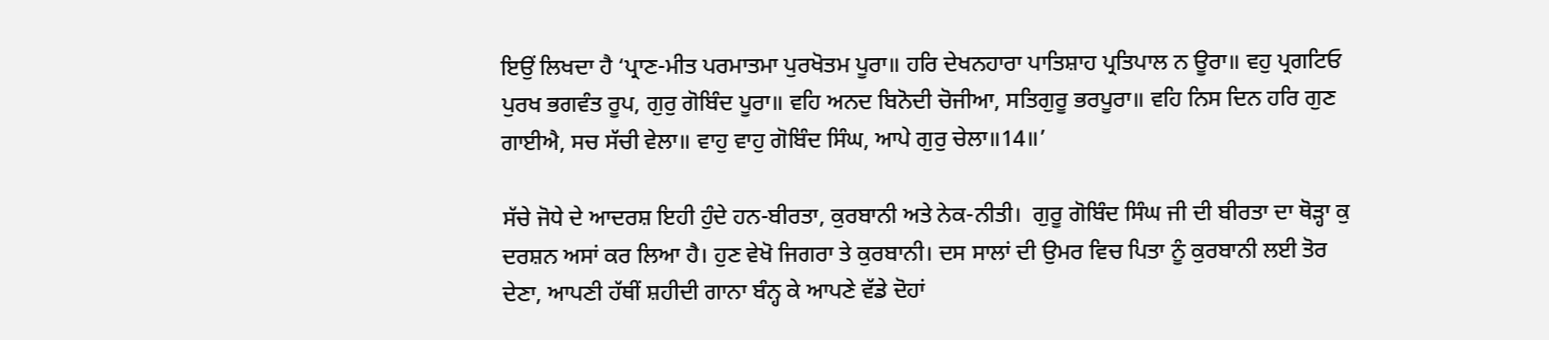ਇਉਂ ਲਿਖਦਾ ਹੈ ‘ਪ੍ਰਾਣ-ਮੀਤ ਪਰਮਾਤਮਾ ਪੁਰਖੋਤਮ ਪੂਰਾ॥ ਹਰਿ ਦੇਖਨਹਾਰਾ ਪਾਤਿਸ਼ਾਹ ਪ੍ਰਤਿਪਾਲ ਨ ਊਰਾ॥ ਵਹੁ ਪ੍ਰਗਟਿਓ ਪੁਰਖ ਭਗਵੰਤ ਰੂਪ, ਗੁਰੁ ਗੋਬਿੰਦ ਪੂਰਾ॥ ਵਹਿ ਅਨਦ ਬਿਨੋਦੀ ਚੋਜੀਆ, ਸਤਿਗੁਰੂ ਭਰਪੂਰਾ॥ ਵਹਿ ਨਿਸ ਦਿਨ ਹਰਿ ਗੁਣ ਗਾਈਐ, ਸਚ ਸੱਚੀ ਵੇਲਾ॥ ਵਾਹੁ ਵਾਹੁ ਗੋਬਿੰਦ ਸਿੰਘ, ਆਪੇ ਗੁਰੁ ਚੇਲਾ॥14॥’

ਸੱਚੇ ਜੋਧੇ ਦੇ ਆਦਰਸ਼ ਇਹੀ ਹੁੰਦੇ ਹਨ-ਬੀਰਤਾ, ਕੁਰਬਾਨੀ ਅਤੇ ਨੇਕ-ਨੀਤੀ।  ਗੁਰੂ ਗੋਬਿੰਦ ਸਿੰਘ ਜੀ ਦੀ ਬੀਰਤਾ ਦਾ ਥੋੜ੍ਹਾ ਕੁ ਦਰਸ਼ਨ ਅਸਾਂ ਕਰ ਲਿਆ ਹੈ। ਹੁਣ ਵੇਖੋ ਜਿਗਰਾ ਤੇ ਕੁਰਬਾਨੀ। ਦਸ ਸਾਲਾਂ ਦੀ ਉਮਰ ਵਿਚ ਪਿਤਾ ਨੂੰ ਕੁਰਬਾਨੀ ਲਈ ਤੋਰ ਦੇਣਾ, ਆਪਣੀ ਹੱਥੀਂ ਸ਼ਹੀਦੀ ਗਾਨਾ ਬੰਨ੍ਹ ਕੇ ਆਪਣੇ ਵੱਡੇ ਦੋਹਾਂ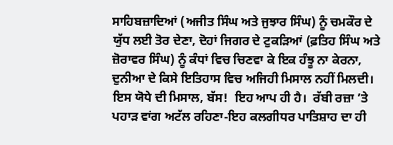ਸਾਹਿਬਜ਼ਾਦਿਆਂ (ਅਜੀਤ ਸਿੰਘ ਅਤੇ ਜੁਝਾਰ ਸਿੰਘ) ਨੂੰ ਚਮਕੌਰ ਦੇ ਯੁੱਧ ਲਈ ਤੋਰ ਦੇਣਾ, ਦੋਹਾਂ ਜਿਗਰ ਦੇ ਟੁਕੜਿਆਂ (ਫ਼ਤਿਹ ਸਿੰਘ ਅਤੇ ਜ਼ੋਰਾਵਰ ਸਿੰਘ) ਨੂੰ ਕੰਧਾਂ ਵਿਚ ਚਿਣਵਾ ਕੇ ਇਕ ਹੰਝੂ ਨਾ ਕੇਰਨਾ, ਦੁਨੀਆ ਦੇ ਕਿਸੇ ਇਤਿਹਾਸ ਵਿਚ ਅਜਿਹੀ ਮਿਸਾਲ ਨਹੀਂ ਮਿਲਦੀ। ਇਸ ਯੋਧੇ ਦੀ ਮਿਸਾਲ, ਬੱਸ!  ਇਹ ਆਪ ਹੀ ਹੈ।  ਰੱਬੀ ਰਜ਼ਾ ’ਤੇ ਪਹਾੜ ਵਾਂਗ ਅਟੱਲ ਰਹਿਣਾ-ਇਹ ਕਲਗੀਧਰ ਪਾਤਿਸ਼ਾਹ ਦਾ ਹੀ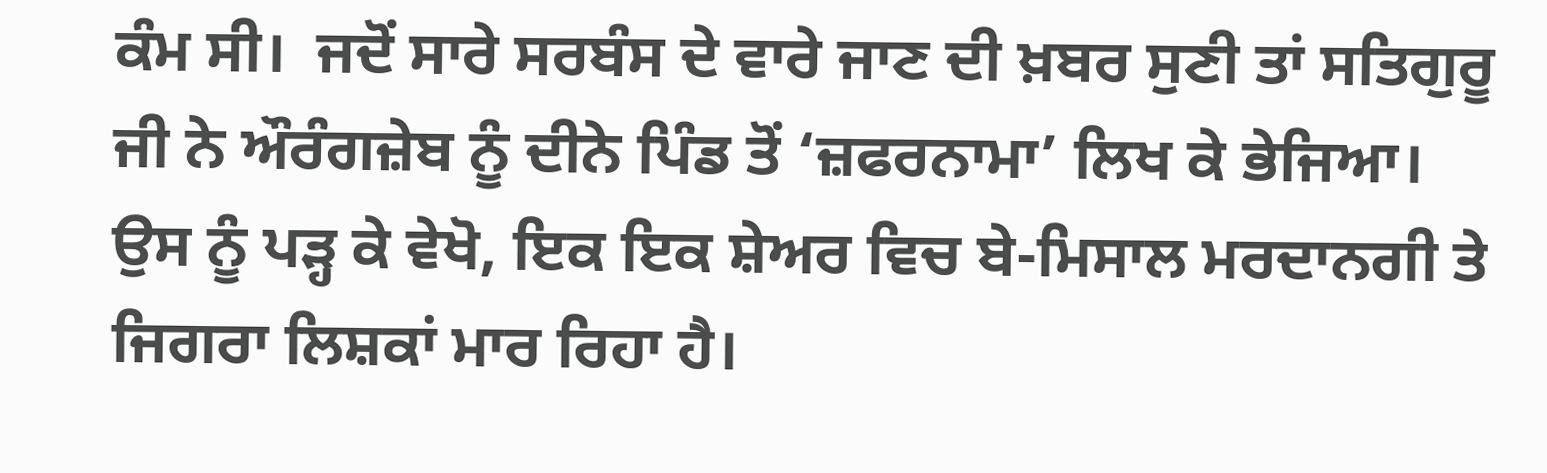ਕੰਮ ਸੀ।  ਜਦੋਂ ਸਾਰੇ ਸਰਬੰਸ ਦੇ ਵਾਰੇ ਜਾਣ ਦੀ ਖ਼ਬਰ ਸੁਣੀ ਤਾਂ ਸਤਿਗੁਰੂ ਜੀ ਨੇ ਔਰੰਗਜ਼ੇਬ ਨੂੰ ਦੀਨੇ ਪਿੰਡ ਤੋਂ ‘ਜ਼ਫਰਨਾਮਾ’ ਲਿਖ ਕੇ ਭੇਜਿਆ।  ਉਸ ਨੂੰ ਪੜ੍ਹ ਕੇ ਵੇਖੋ, ਇਕ ਇਕ ਸ਼ੇਅਰ ਵਿਚ ਬੇ-ਮਿਸਾਲ ਮਰਦਾਨਗੀ ਤੇ ਜਿਗਰਾ ਲਿਸ਼ਕਾਂ ਮਾਰ ਰਿਹਾ ਹੈ।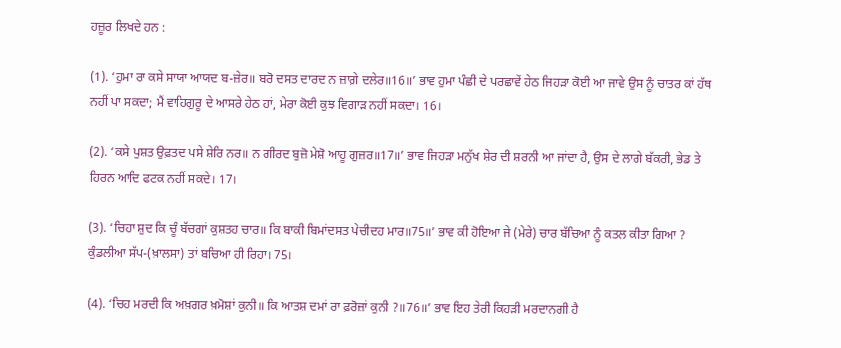ਹਜ਼ੂਰ ਲਿਖਦੇ ਹਨ :

(1). ‘ਹੁਮਾ ਰਾ ਕਸੇ ਸਾਯਾ ਆਯਦ ਬ-ਜ਼ੇਰ॥ ਬਰੋ ਦਸਤ ਦਾਰਦ ਨ ਜ਼ਾਗ਼ੇ ਦਲੇਰ॥16॥’ ਭਾਵ ਹੁਮਾ ਪੰਛੀ ਦੇ ਪਰਛਾਵੇਂ ਹੇਠ ਜਿਹੜਾ ਕੋਈ ਆ ਜਾਵੇ ਉਸ ਨੂੰ ਚਾਤਰ ਕਾਂ ਹੱਥ ਨਹੀਂ ਪਾ ਸਕਦਾ; ਮੈਂ ਵਾਹਿਗੁਰੂ ਦੇ ਆਸਰੇ ਹੇਠ ਹਾਂ, ਮੇਰਾ ਕੋਈ ਕੁਝ ਵਿਗਾੜ ਨਹੀਂ ਸਕਦਾ। 16।

(2). ‘ਕਸੇ ਪੁਸ਼ਤ ਉਫ਼ਤਦ ਪਸੇ ਸ਼ੇਰਿ ਨਰ॥ ਨ ਗੀਰਦ ਬੁਜ਼ੋ ਮੇਸ਼ੋ ਆਹੂ ਗੁਜ਼ਰ॥17॥’ ਭਾਵ ਜਿਹੜਾ ਮਨੁੱਖ ਸ਼ੇਰ ਦੀ ਸ਼ਰਨੀ ਆ ਜਾਂਦਾ ਹੈ, ਉਸ ਦੇ ਲਾਗੇ ਬੱਕਰੀ, ਭੇਡ ਤੇ ਹਿਰਨ ਆਦਿ ਫਟਕ ਨਹੀਂ ਸਕਦੇ। 17।

(3). ‘ਚਿਹਾ ਸ਼ੁਦ ਕਿ ਚੂੰ ਬੱਚਗਾਂ ਕੁਸ਼ਤਹ ਚਾਰ॥ ਕਿ ਬਾਕੀ ਬਿਮਾਂਦਸਤ ਪੇਚੀਦਹ ਮਾਰ॥75॥’ ਭਾਵ ਕੀ ਹੋਇਆ ਜੇ (ਮੇਰੇ) ਚਾਰ ਬੱਚਿਆ ਨੂੰ ਕਤਲ ਕੀਤਾ ਗਿਆ ?  ਕੁੰਡਲੀਆ ਸੱਪ-(ਖ਼ਾਲਸਾ) ਤਾਂ ਬਚਿਆ ਹੀ ਰਿਹਾ। 75।

(4). ‘ਚਿਹ ਮਰਦੀ ਕਿ ਅਖ਼ਗਰ ਖ਼ਮੋਸ਼ਾਂ ਕੁਨੀ॥ ਕਿ ਆਤਸ਼ ਦਮਾਂ ਰਾ ਫ਼ਰੋਜ਼ਾਂ ਕੁਨੀ ?॥76॥’ ਭਾਵ ਇਹ ਤੇਰੀ ਕਿਹੜੀ ਮਰਦਾਨਗੀ ਹੈ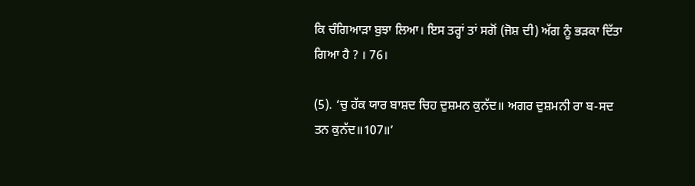ਕਿ ਚੰਗਿਆੜਾ ਬੁਝਾ ਲਿਆ। ਇਸ ਤਰ੍ਹਾਂ ਤਾਂ ਸਗੋਂ (ਜੋਸ਼ ਦੀ) ਅੱਗ ਨੂੰ ਭੜਕਾ ਦਿੱਤਾ ਗਿਆ ਹੈ ? । 76।

(5). ‘ਚੁ ਹੱਕ ਯਾਰ ਬਾਸ਼ਦ ਚਿਹ ਦੁਸ਼ਮਨ ਕੁਨੱਦ॥ ਅਗਰ ਦੁਸ਼ਮਨੀ ਰਾ ਬ-ਸਦ ਤਨ ਕੁਨੱਦ॥107॥’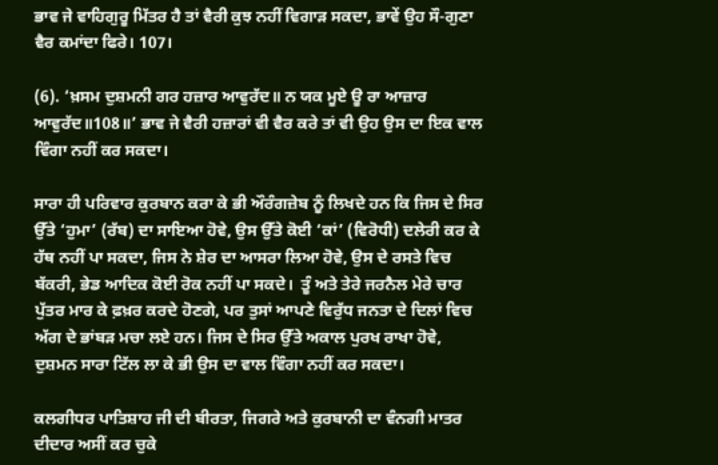ਭਾਵ ਜੇ ਵਾਹਿਗੁਰੂ ਮਿੱਤਰ ਹੈ ਤਾਂ ਵੈਰੀ ਕੁਝ ਨਹੀਂ ਵਿਗਾੜ ਸਕਦਾ, ਭਾਵੇਂ ਉਹ ਸੌ-ਗੁਣਾ ਵੈਰ ਕਮਾਂਦਾ ਫਿਰੇ। 107।

(6). ‘ਖ਼ਸਮ ਦੁਸ਼ਮਨੀ ਗਰ ਹਜ਼ਾਰ ਆਵੁਰੱਦ॥ ਨ ਯਕ ਮੂਏ ਊ ਰਾ ਆਜ਼ਾਰ ਆਵੁਰੱਦ॥108॥’ ਭਾਵ ਜੇ ਵੈਰੀ ਹਜ਼ਾਰਾਂ ਵੀ ਵੈਰ ਕਰੇ ਤਾਂ ਵੀ ਉਹ ਉਸ ਦਾ ਇਕ ਵਾਲ ਵਿੰਗਾ ਨਹੀਂ ਕਰ ਸਕਦਾ।

ਸਾਰਾ ਹੀ ਪਰਿਵਾਰ ਕੁਰਬਾਨ ਕਰਾ ਕੇ ਭੀ ਔਰੰਗਜ਼ੇਬ ਨੂੰ ਲਿਖਦੇ ਹਨ ਕਿ ਜਿਸ ਦੇ ਸਿਰ ਉੱਤੇ ‘ਹੁਮਾ’ (ਰੱਬ) ਦਾ ਸਾਇਆ ਹੋਵੇ, ਉਸ ਉੱਤੇ ਕੋਈ ‘ਕਾਂ’ (ਵਿਰੋਧੀ) ਦਲੇਰੀ ਕਰ ਕੇ ਹੱਥ ਨਹੀਂ ਪਾ ਸਕਦਾ, ਜਿਸ ਨੇ ਸ਼ੇਰ ਦਾ ਆਸਰਾ ਲਿਆ ਹੋਵੇ, ਉਸ ਦੇ ਰਸਤੇ ਵਿਚ ਬੱਕਰੀ, ਭੇਡ ਆਦਿਕ ਕੋਈ ਰੋਕ ਨਹੀਂ ਪਾ ਸਕਦੇ।  ਤੂੰ ਅਤੇ ਤੇਰੇ ਜਰਨੈਲ ਮੇਰੇ ਚਾਰ ਪੁੱਤਰ ਮਾਰ ਕੇ ਫ਼ਖ਼ਰ ਕਰਦੇ ਹੋਣਗੇ, ਪਰ ਤੁਸਾਂ ਆਪਣੇ ਵਿਰੁੱਧ ਜਨਤਾ ਦੇ ਦਿਲਾਂ ਵਿਚ ਅੱਗ ਦੇ ਭਾਂਬੜ ਮਚਾ ਲਏ ਹਨ। ਜਿਸ ਦੇ ਸਿਰ ਉੱਤੇ ਅਕਾਲ ਪੁਰਖ ਰਾਖਾ ਹੋਵੇ, ਦੁਸ਼ਮਨ ਸਾਰਾ ਟਿੱਲ ਲਾ ਕੇ ਭੀ ਉਸ ਦਾ ਵਾਲ ਵਿੰਗਾ ਨਹੀਂ ਕਰ ਸਕਦਾ।

ਕਲਗੀਧਰ ਪਾਤਿਸ਼ਾਹ ਜੀ ਦੀ ਬੀਰਤਾ, ਜਿਗਰੇ ਅਤੇ ਕੁਰਬਾਨੀ ਦਾ ਵੰਨਗੀ ਮਾਤਰ ਦੀਦਾਰ ਅਸੀਂ ਕਰ ਚੁਕੇ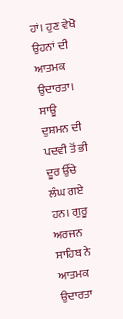ਹਾਂ। ਹੁਣ ਵੇਖੋ ਉਹਨਾਂ ਦੀ ਆਤਮਕ ਉਦਾਰਤਾ।  ਸਾਊ ਦੁਸ਼ਮਨ ਦੀ ਪਦਵੀ ਤੋਂ ਭੀ ਦੂਰ ਉੱਚੇ ਲੰਘ ਗਏ ਹਨ। ਗੁਰੂ ਅਰਜਨ ਸਾਹਿਬ ਨੇ ਆਤਮਕ ਉਦਾਰਤਾ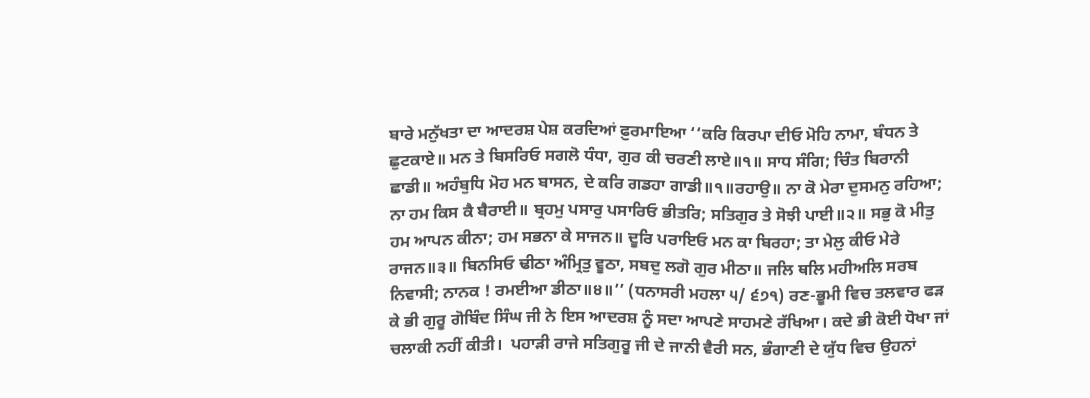ਬਾਰੇ ਮਨੁੱਖਤਾ ਦਾ ਆਦਰਸ਼ ਪੇਸ਼ ਕਰਦਿਆਂ ਫ਼ੁਰਮਾਇਆ ‘‘ਕਰਿ ਕਿਰਪਾ ਦੀਓ ਮੋਹਿ ਨਾਮਾ, ਬੰਧਨ ਤੇ ਛੁਟਕਾਏ॥ ਮਨ ਤੇ ਬਿਸਰਿਓ ਸਗਲੋ ਧੰਧਾ, ਗੁਰ ਕੀ ਚਰਣੀ ਲਾਏ॥੧॥ ਸਾਧ ਸੰਗਿ; ਚਿੰਤ ਬਿਰਾਨੀ ਛਾਡੀ॥ ਅਹੰਬੁਧਿ ਮੋਹ ਮਨ ਬਾਸਨ, ਦੇ ਕਰਿ ਗਡਹਾ ਗਾਡੀ॥੧॥ਰਹਾਉ॥ ਨਾ ਕੋ ਮੇਰਾ ਦੁਸਮਨੁ ਰਹਿਆ; ਨਾ ਹਮ ਕਿਸ ਕੈ ਬੈਰਾਈ॥ ਬ੍ਰਹਮੁ ਪਸਾਰੁ ਪਸਾਰਿਓ ਭੀਤਰਿ; ਸਤਿਗੁਰ ਤੇ ਸੋਝੀ ਪਾਈ॥੨॥ ਸਭੁ ਕੋ ਮੀਤੁ ਹਮ ਆਪਨ ਕੀਨਾ; ਹਮ ਸਭਨਾ ਕੇ ਸਾਜਨ॥ ਦੂਰਿ ਪਰਾਇਓ ਮਨ ਕਾ ਬਿਰਹਾ; ਤਾ ਮੇਲੁ ਕੀਓ ਮੇਰੇ ਰਾਜਨ॥੩॥ ਬਿਨਸਿਓ ਢੀਠਾ ਅੰਮ੍ਰਿਤੁ ਵੂਠਾ, ਸਬਦੁ ਲਗੋ ਗੁਰ ਮੀਠਾ॥ ਜਲਿ ਥਲਿ ਮਹੀਅਲਿ ਸਰਬ ਨਿਵਾਸੀ; ਨਾਨਕ ! ਰਮਈਆ ਡੀਠਾ॥੪॥’’ (ਧਨਾਸਰੀ ਮਹਲਾ ੫/ ੬੭੧) ਰਣ-ਭੂਮੀ ਵਿਚ ਤਲਵਾਰ ਫੜ ਕੇ ਭੀ ਗੁਰੂ ਗੋਬਿੰਦ ਸਿੰਘ ਜੀ ਨੇ ਇਸ ਆਦਰਸ਼ ਨੂੰ ਸਦਾ ਆਪਣੇ ਸਾਹਮਣੇ ਰੱਖਿਆ। ਕਦੇ ਭੀ ਕੋਈ ਧੋਖਾ ਜਾਂ ਚਲਾਕੀ ਨਹੀਂ ਕੀਤੀ।  ਪਹਾੜੀ ਰਾਜੇ ਸਤਿਗੁਰੂ ਜੀ ਦੇ ਜਾਨੀ ਵੈਰੀ ਸਨ, ਭੰਗਾਣੀ ਦੇ ਯੁੱਧ ਵਿਚ ਉਹਨਾਂ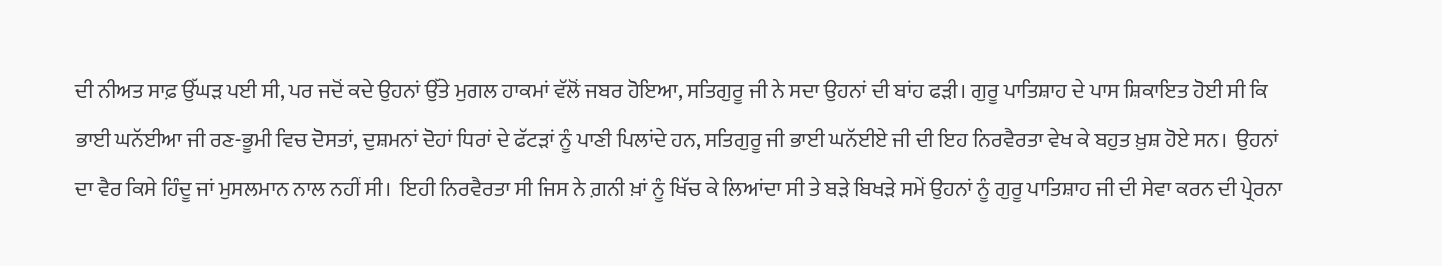ਦੀ ਨੀਅਤ ਸਾਫ਼ ਉੱਘੜ ਪਈ ਸੀ, ਪਰ ਜਦੋਂ ਕਦੇ ਉਹਨਾਂ ਉੱਤੇ ਮੁਗਲ ਹਾਕਮਾਂ ਵੱਲੋਂ ਜਬਰ ਹੋਇਆ, ਸਤਿਗੁਰੂ ਜੀ ਨੇ ਸਦਾ ਉਹਨਾਂ ਦੀ ਬਾਂਹ ਫੜੀ। ਗੁਰੂ ਪਾਤਿਸ਼ਾਹ ਦੇ ਪਾਸ ਸ਼ਿਕਾਇਤ ਹੋਈ ਸੀ ਕਿ ਭਾਈ ਘਨੱਈਆ ਜੀ ਰਣ-ਭੂਮੀ ਵਿਚ ਦੋਸਤਾਂ, ਦੁਸ਼ਮਨਾਂ ਦੋਹਾਂ ਧਿਰਾਂ ਦੇ ਫੱਟੜਾਂ ਨੂੰ ਪਾਣੀ ਪਿਲਾਂਦੇ ਹਨ, ਸਤਿਗੁਰੂ ਜੀ ਭਾਈ ਘਨੱਈਏ ਜੀ ਦੀ ਇਹ ਨਿਰਵੈਰਤਾ ਵੇਖ ਕੇ ਬਹੁਤ ਖ਼ੁਸ਼ ਹੋਏ ਸਨ।  ਉਹਨਾਂ ਦਾ ਵੈਰ ਕਿਸੇ ਹਿੰਦੂ ਜਾਂ ਮੁਸਲਮਾਨ ਨਾਲ ਨਹੀਂ ਸੀ।  ਇਹੀ ਨਿਰਵੈਰਤਾ ਸੀ ਜਿਸ ਨੇ ਗ਼ਨੀ ਖ਼ਾਂ ਨੂੰ ਖਿੱਚ ਕੇ ਲਿਆਂਦਾ ਸੀ ਤੇ ਬੜੇ ਬਿਖੜੇ ਸਮੇਂ ਉਹਨਾਂ ਨੂੰ ਗੁਰੂ ਪਾਤਿਸ਼ਾਹ ਜੀ ਦੀ ਸੇਵਾ ਕਰਨ ਦੀ ਪ੍ਰੇਰਨਾ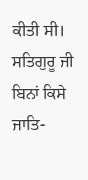ਕੀਤੀ ਸੀ। ਸਤਿਗੁਰੂ ਜੀ ਬਿਨਾਂ ਕਿਸੇ ਜਾਤਿ-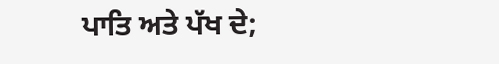ਪਾਤਿ ਅਤੇ ਪੱਖ ਦੇ;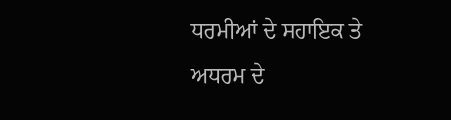ਧਰਮੀਆਂ ਦੇ ਸਹਾਇਕ ਤੇ ਅਧਰਮ ਦੇ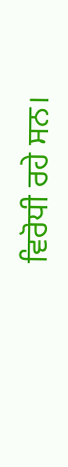ਵਿਰੋਧੀ ਰਹੇ ਸਨ।